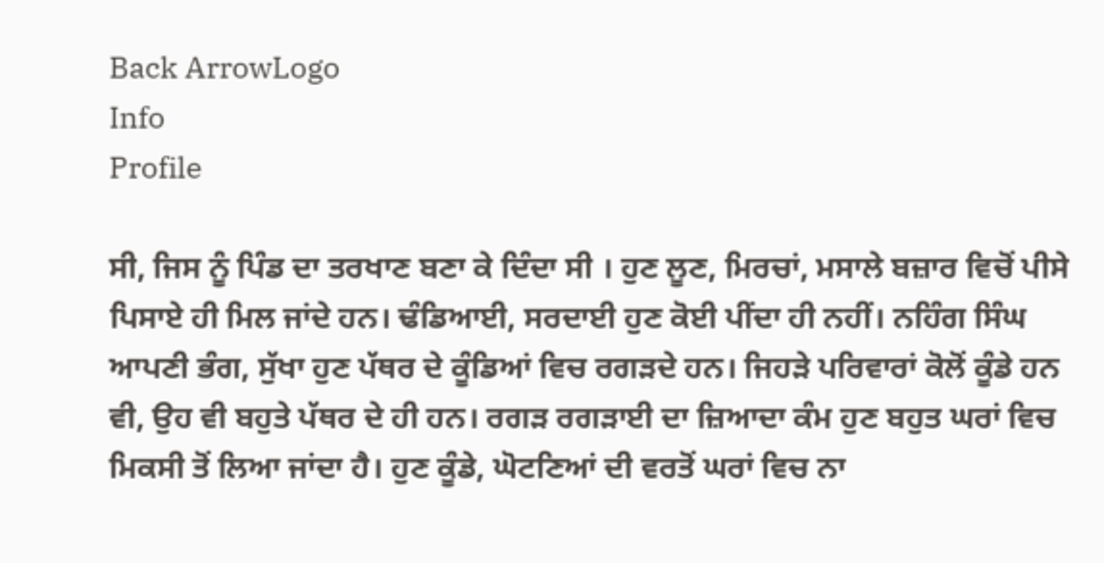Back ArrowLogo
Info
Profile

ਸੀ, ਜਿਸ ਨੂੰ ਪਿੰਡ ਦਾ ਤਰਖਾਣ ਬਣਾ ਕੇ ਦਿੰਦਾ ਸੀ । ਹੁਣ ਲੂਣ, ਮਿਰਚਾਂ, ਮਸਾਲੇ ਬਜ਼ਾਰ ਵਿਚੋਂ ਪੀਸੇ ਪਿਸਾਏ ਹੀ ਮਿਲ ਜਾਂਦੇ ਹਨ। ਢੰਡਿਆਈ, ਸਰਦਾਈ ਹੁਣ ਕੋਈ ਪੀਂਦਾ ਹੀ ਨਹੀਂ। ਨਹਿੰਗ ਸਿੰਘ ਆਪਣੀ ਭੰਗ, ਸੁੱਖਾ ਹੁਣ ਪੱਥਰ ਦੇ ਕੂੰਡਿਆਂ ਵਿਚ ਰਗੜਦੇ ਹਨ। ਜਿਹੜੇ ਪਰਿਵਾਰਾਂ ਕੋਲੋਂ ਕੂੰਡੇ ਹਨ ਵੀ, ਉਹ ਵੀ ਬਹੁਤੇ ਪੱਥਰ ਦੇ ਹੀ ਹਨ। ਰਗੜ ਰਗੜਾਈ ਦਾ ਜ਼ਿਆਦਾ ਕੰਮ ਹੁਣ ਬਹੁਤ ਘਰਾਂ ਵਿਚ ਮਿਕਸੀ ਤੋਂ ਲਿਆ ਜਾਂਦਾ ਹੈ। ਹੁਣ ਕੂੰਡੇ, ਘੋਟਣਿਆਂ ਦੀ ਵਰਤੋਂ ਘਰਾਂ ਵਿਚ ਨਾ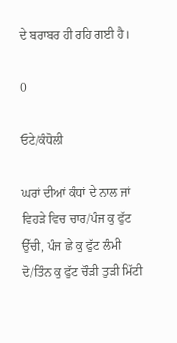ਦੇ ਬਰਾਬਰ ਹੀ ਰਹਿ ਗਈ ਹੈ।

0

ਓਟੇ/ਕੰਧੋਲੀ

ਘਰਾਂ ਦੀਆਂ ਕੰਧਾਂ ਦੇ ਨਾਲ ਜਾਂ ਵਿਹੜੇ ਵਿਚ ਚਾਰ/ਪੰਜ ਕੁ ਫੁੱਟ ਉੱਚੀ, ਪੰਜ ਛੇ ਕੁ ਫੁੱਟ ਲੰਮੀ ਦੋ/ਤਿੰਨ ਕੁ ਫੁੱਟ ਚੌੜੀ ਤੁੜੀ ਮਿੱਟੀ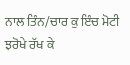ਨਾਲ ਤਿੰਨ/ਚਾਰ ਕੁ ਇੰਚ ਮੋਟੀ ਝਰੋਖੇ ਰੱਖ ਕੇ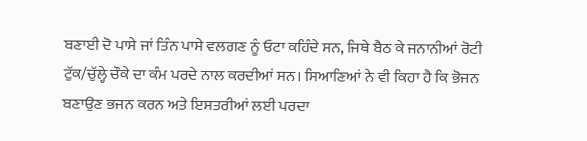ਬਣਾਈ ਦੋ ਪਾਸੇ ਜਾਂ ਤਿੰਨ ਪਾਸੇ ਵਲਗਣ ਨੂੰ ਓਟਾ ਕਹਿੰਦੇ ਸਨ, ਜਿਥੇ ਬੈਠ ਕੇ ਜਨਾਨੀਆਂ ਰੋਟੀ ਟੁੱਕ/ਚੁੱਲ੍ਹੇ ਚੌਕੇ ਦਾ ਕੰਮ ਪਰਦੇ ਨਾਲ ਕਰਦੀਆਂ ਸਨ। ਸਿਆਣਿਆਂ ਨੇ ਵੀ ਕਿਹਾ ਹੈ ਕਿ ਭੋਜਨ ਬਣਾਉਣ ਭਜਨ ਕਰਨ ਅਤੇ ਇਸਤਰੀਆਂ ਲਈ ਪਰਦਾ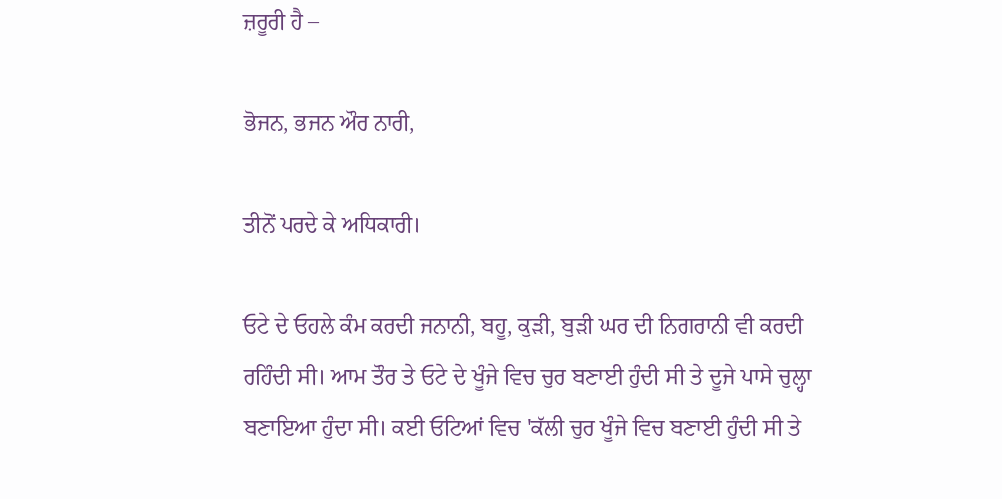ਜ਼ਰੂਰੀ ਹੈ –

ਭੋਜਨ, ਭਜਨ ਔਰ ਨਾਰੀ,

ਤੀਨੋਂ ਪਰਦੇ ਕੇ ਅਧਿਕਾਰੀ।

ਓਟੇ ਦੇ ਓਹਲੇ ਕੰਮ ਕਰਦੀ ਜਨਾਨੀ, ਬਹੂ, ਕੁੜੀ, ਬੁੜੀ ਘਰ ਦੀ ਨਿਗਰਾਨੀ ਵੀ ਕਰਦੀ ਰਹਿੰਦੀ ਸੀ। ਆਮ ਤੌਰ ਤੇ ਓਟੇ ਦੇ ਖੂੰਜੇ ਵਿਚ ਚੁਰ ਬਣਾਈ ਹੁੰਦੀ ਸੀ ਤੇ ਦੂਜੇ ਪਾਸੇ ਚੁਲ੍ਹਾ ਬਣਾਇਆ ਹੁੰਦਾ ਸੀ। ਕਈ ਓਟਿਆਂ ਵਿਚ 'ਕੱਲੀ ਚੁਰ ਖੂੰਜੇ ਵਿਚ ਬਣਾਈ ਹੁੰਦੀ ਸੀ ਤੇ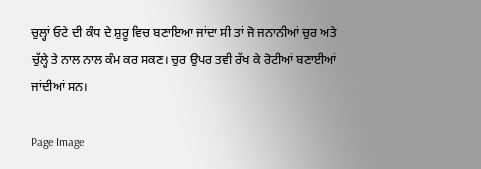ਚੁਲ੍ਹਾਂ ਓਟੇ ਦੀ ਕੰਧ ਦੇ ਸ਼ੁਰੂ ਵਿਚ ਬਣਾਇਆ ਜਾਂਦਾ ਸੀ ਤਾਂ ਜੋ ਜਨਾਨੀਆਂ ਚੁਰ ਅਤੇ ਚੁੱਲ੍ਹੇ ਤੇ ਨਾਲ ਨਾਲ ਕੰਮ ਕਰ ਸਕਣ। ਚੁਰ ਉਪਰ ਤਵੀ ਰੱਖ ਕੇ ਰੋਟੀਆਂ ਬਣਾਈਆਂ ਜਾਂਦੀਆਂ ਸਨ।

Page Image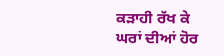ਕੜਾਹੀ ਰੱਖ ਕੇ ਘਰਾਂ ਦੀਆਂ ਹੋਰ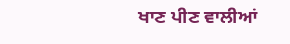ਖਾਣ ਪੀਣ ਵਾਲੀਆਂ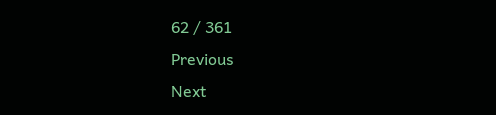62 / 361
Previous
Next